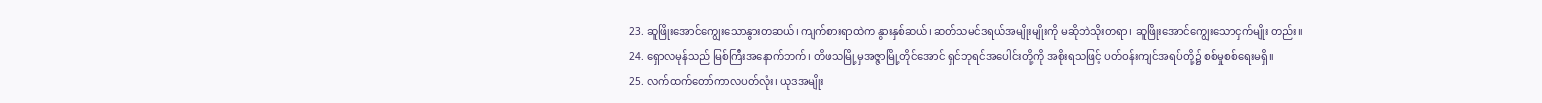23. ဆူဖြိုးအောင်ကျွေးသောနွားတဆယ်၊ ကျက်စားရာထဲက နွားနှစ်ဆယ်၊ ဆတ်သမင်ဒရယ်အမျိုးမျိုးကို မဆိုဘဲသိုးတရာ၊ ဆူဖြိုးအောင်ကျွေးသောငှက်မျိုး တည်း။
24. ရှောလမုန်သည် မြစ်ကြီးအနောက်ဘက်၊ တိဖသမြို့မှအဇ္ဇာမြို့တိုင်အောင် ရှင်ဘုရင်အပေါင်းတို့ကို အစိုးရသဖြင့် ပတ်ဝန်းကျင်အရပ်တို့၌ စစ်မှုစစ်ရေးမရှိ။
25. လက်ထက်တော်ကာလပတ်လုံး၊ ယုဒအမျိုး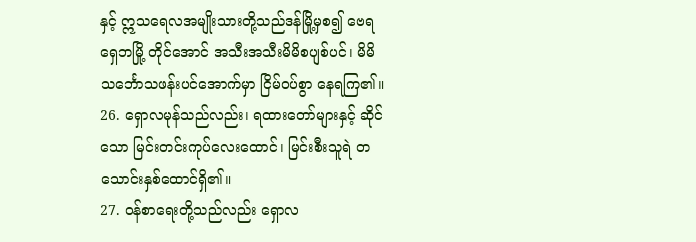နှင့် ဣသရေလအမျိုးသားတို့သည်ဒန်မြို့မှစ၍ ဗေရရှေဘမြို့ တိုင်အောင် အသီးအသီးမိမိစပျစ်ပင်၊ မိမိသင်္ဘောသဖန်းပင်အောက်မှာ ငြိမ်ဝပ်စွာ နေရကြ၏။
26. ရှောလမုန်သည်လည်း၊ ရထားတော်များနှင့် ဆိုင်သော မြင်းတင်းကုပ်လေးထောင်၊ မြင်းစီးသူရဲ တသောင်းနှစ်ထောင်ရှိ၏။
27. ဝန်စာရေးတို့သည်လည်း ရှောလ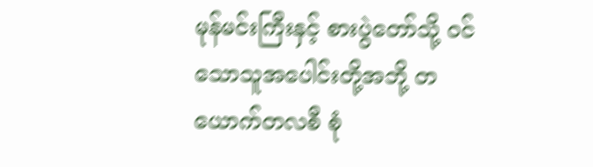မုန်မင်းကြီးနှင့် စားပွဲတော်သို့ ဝင်သောသူအပေါင်းတို့အဘို့ တယောက်တလစီ စုံ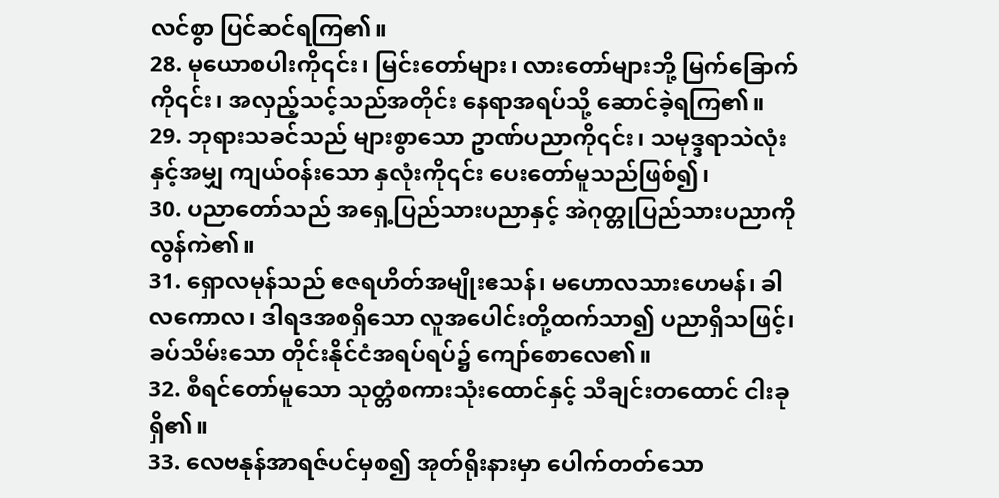လင်စွာ ပြင်ဆင်ရကြ၏။
28. မုယောစပါးကို၎င်း၊ မြင်းတော်များ၊ လားတော်များဘို့ မြက်ခြောက်ကို၎င်း၊ အလှည့်သင့်သည်အတိုင်း နေရာအရပ်သို့ ဆောင်ခဲ့ရကြ၏။
29. ဘုရားသခင်သည် များစွာသော ဥာဏ်ပညာကို၎င်း၊ သမုဒ္ဒရာသဲလုံးနှင့်အမျှ ကျယ်ဝန်းသော နှလုံးကို၎င်း ပေးတော်မူသည်ဖြစ်၍၊
30. ပညာတော်သည် အရှေ့ပြည်သားပညာနှင့် အဲဂုတ္တုပြည်သားပညာကို လွန်ကဲ၏။
31. ရှောလမုန်သည် ဧဇရဟိတ်အမျိုးဧသန်၊ မဟောလသားဟေမန်၊ ခါလကောလ၊ ဒါရဒအစရှိသော လူအပေါင်းတို့ထက်သာ၍ ပညာရှိသဖြင့်၊ ခပ်သိမ်းသော တိုင်းနိုင်ငံအရပ်ရပ်၌ ကျော်စောလေ၏။
32. စီရင်တော်မူသော သုတ္တံစကားသုံးထောင်နှင့် သီချင်းတထောင် ငါးခုရှိ၏။
33. လေဗနုန်အာရဇ်ပင်မှစ၍ အုတ်ရိုးနားမှာ ပေါက်တတ်သော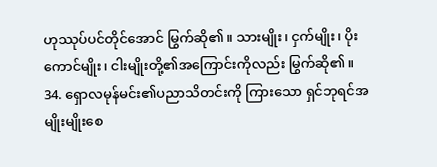ဟုဿုပ်ပင်တိုင်အောင် မြွက်ဆို၏။ သားမျိုး၊ ငှက်မျိုး၊ ပိုးကောင်မျိုး၊ ငါးမျိုးတို့၏အကြောင်းကိုလည်း မြွက်ဆို၏။
34. ရှောလမုန်မင်း၏ပညာသိတင်းကို ကြားသော ရှင်ဘုရင်အမျိုးမျိုးစေ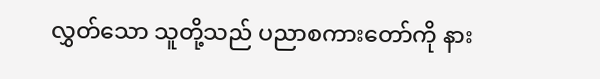လွှတ်သော သူတို့သည် ပညာစကားတော်ကို နား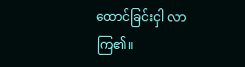ထောင်ခြင်းငှါ လာကြ၏။